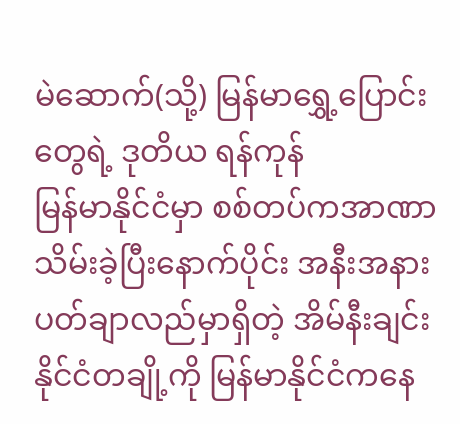မဲဆောက်(သို့) မြန်မာရွှေ့ပြောင်းတွေရဲ့ ဒုတိယ ရန်ကုန်
မြန်မာနိုင်ငံမှာ စစ်တပ်ကအာဏာသိမ်းခဲ့ပြီးနောက်ပိုင်း အနီးအနားပတ်ချာလည်မှာရှိတဲ့ အိမ်နီးချင်းနိုင်ငံတချို့ကို မြန်မာနိုင်ငံကနေ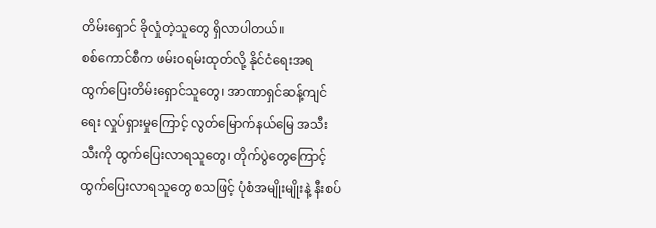တိမ်းရှောင် ခိုလှုံတဲ့သူတွေ ရှိလာပါတယ်။
စစ်ကောင်စီက ဖမ်းဝရမ်းထုတ်လို့ နိုင်ငံရေးအရ ထွက်ပြေးတိမ်းရှောင်သူတွေ၊ အာဏာရှင်ဆန့်ကျင်ရေး လှုပ်ရှားမှုကြောင့် လွတ်မြောက်နယ်မြေ အသီးသီးကို ထွက်ပြေးလာရသူတွေ၊ တိုက်ပွဲတွေကြောင့်ထွက်ပြေးလာရသူတွေ စသဖြင့် ပုံစံအမျိုးမျိုးနဲ့ နီးစပ်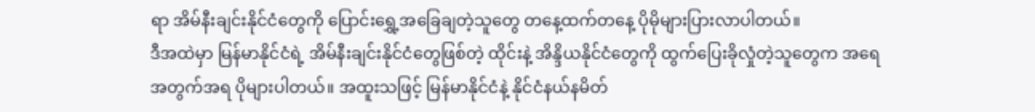ရာ အိမ်နီးချင်းနိုင်ငံတွေကို ပြောင်းရွှေ့အခြေချတဲ့သူတွေ တနေ့ထက်တနေ့ ပိုမိုများပြားလာပါတယ်။
ဒီအထဲမှာ မြန်မာနိုင်ငံရဲ့ အိမ်နီးချင်းနိုင်ငံတွေဖြစ်တဲ့ ထိုင်းနဲ့ အိန္ဒိယနိုင်ငံတွေကို ထွက်ပြေးခိုလှုံတဲ့သူတွေက အရေအတွက်အရ ပိုများပါတယ်။ အထူးသဖြင့် မြန်မာနိုင်ငံနဲ့ နိုင်ငံနယ်နမိတ်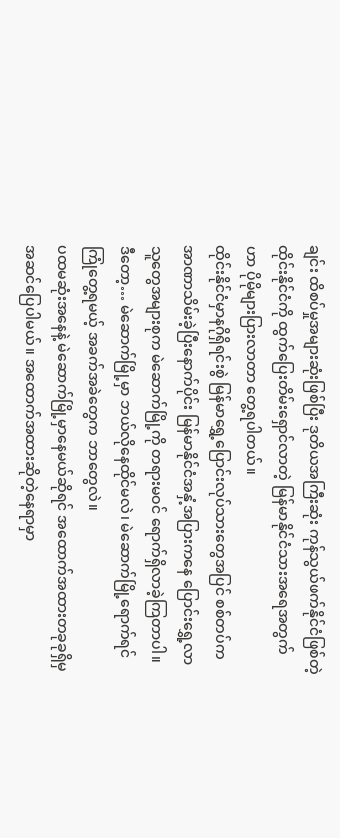ချင်း ထိစပ်မှုအများဆုံးဖြစ်ပြီး ဒုတိယအကြီးဆုံး ကုန်သွယ်ဖက်နိုင်ငံဖြစ်တဲ့ ထိုင်းနိုင်ငံကို ထွက်ပြေးတိမ်းရှောင်လာတဲ့ မြန်မာနိုင်ငံသားအရေအတွက်ဟာ ပိုမိုများပြားလာတာ တွေ့ရပါတယ်။
ထိုင်းနိုင်ငံမှာနဂိုရှိရင်းစွဲ မြန်မာရွှေ့ပြောင်းလုပ်သားတွေအပြင် စစ်တပ်ကအာဏာသိမ်းခဲ့ပြီးနောက်ပိုင်း မြန်မာနိုင်ငံအနှံ့အပြားကနေ ပြောင်းရွှေ့လာသူတွေအများစုက မဲဆောက်မြို့ကို တရားမဝင် ရောက်ရှိလာခဲ့ကြတာပါ။
ဒီတော့… မဲဆောက်မြို့မှာ ဘယ်လိုနေထိုင်မလဲ၊ မဲဆောက်မြို့ရောက်ရင် ကြုံတွေ့ရမယ့် အခက်အခဲတွေက ဘာတွေလဲ။
ပထမဆုံးအနေနဲ့ မဲဆောက်မြို့မှာနေမယ်ဆိုရင် အထောက်အထားတခုခုရှိမှ အဆင်ပြေပါမယ်။ အထောက်အထားဆိုတဲ့နေရာမှာ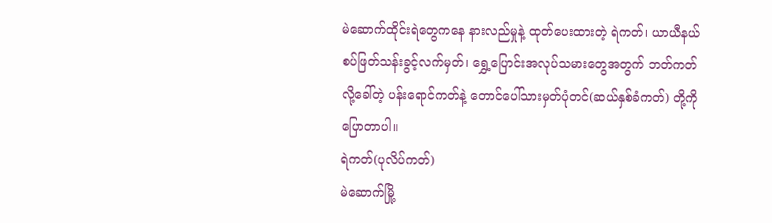မဲဆောက်ထိုင်းရဲတွေကနေ နားလည်မှုနဲ့ ထုတ်ပေးထားတဲ့ ရဲကတ်၊ ယာယီနယ်စပ်ဖြတ်သန်းခွင့်လက်မှတ်၊ ရွှေ့ပြောင်းအလုပ်သမားတွေအတွက် ဘတ်ကတ်လို့ခေါ်တဲ့ ပန်းရောင်ကတ်နဲ့ တောင်ပေါ်သားမှတ်ပုံတင်(ဆယ်နှစ်ခံကတ်) တို့ကို ပြောတာပါ။
ရဲကတ်(ပုလိပ်ကတ်)
မဲဆောက်မြို့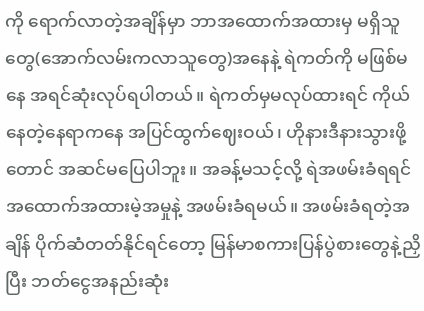ကို ရောက်လာတဲ့အချိန်မှာ ဘာအထောက်အထားမှ မရှိသူတွေ(အောက်လမ်းကလာသူတွေ)အနေနဲ့ ရဲကတ်ကို မဖြစ်မနေ အရင်ဆုံးလုပ်ရပါတယ်။ ရဲကတ်မှမလုပ်ထားရင် ကိုယ်နေတဲ့နေရာကနေ အပြင်ထွက်ဈေးဝယ်၊ ဟိုနားဒီနားသွားဖို့တောင် အဆင်မပြေပါဘူး။ အခန့်မသင့်လို့ ရဲအဖမ်းခံရရင် အထောက်အထားမဲ့အမှုနဲ့ အဖမ်းခံရမယ်။ အဖမ်းခံရတဲ့အချိန် ပိုက်ဆံတတ်နိုင်ရင်တော့ မြန်မာစကားပြန်ပွဲစားတွေနဲ့ညှိပြီး ဘတ်ငွေအနည်းဆုံး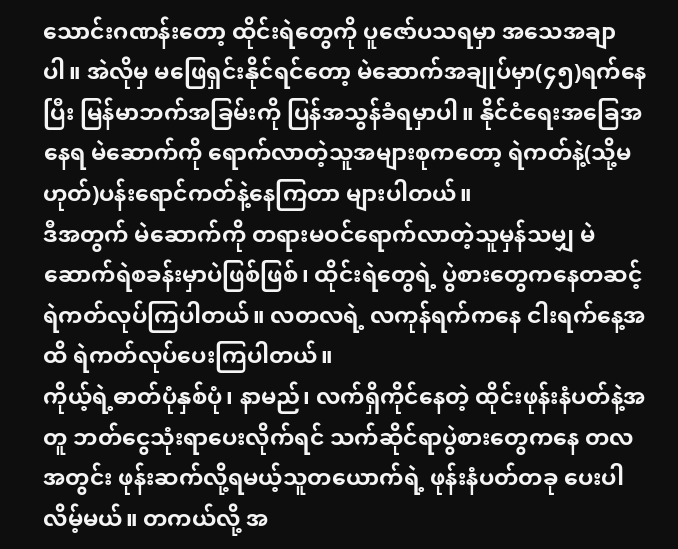သောင်းဂဏန်းတော့ ထိုင်းရဲတွေကို ပူဇော်ပသရမှာ အသေအချာပါ။ အဲလိုမှ မဖြေရှင်းနိုင်ရင်တော့ မဲဆောက်အချုပ်မှာ(၄၅)ရက်နေပြီး မြန်မာဘက်အခြမ်းကို ပြန်အသွန်ခံရမှာပါ။ နိုင်ငံရေးအခြေအနေရ မဲဆောက်ကို ရောက်လာတဲ့သူအများစုကတော့ ရဲကတ်နဲ့(သို့မဟုတ်)ပန်းရောင်ကတ်နဲ့နေကြတာ များပါတယ်။
ဒီအတွက် မဲဆောက်ကို တရားမဝင်ရောက်လာတဲ့သူမှန်သမျှ မဲဆောက်ရဲစခန်းမှာပဲဖြစ်ဖြစ်၊ ထိုင်းရဲတွေရဲ့ ပွဲစားတွေကနေတဆင့် ရဲကတ်လုပ်ကြပါတယ်။ လတလရဲ့ လကုန်ရက်ကနေ ငါးရက်နေ့အထိ ရဲကတ်လုပ်ပေးကြပါတယ်။
ကိုယ့်ရဲ့ဓာတ်ပုံနှစ်ပုံ၊ နာမည်၊ လက်ရှိကိုင်နေတဲ့ ထိုင်းဖုန်းနံပတ်နဲ့အတူ ဘတ်ငွေသုံးရာပေးလိုက်ရင် သက်ဆိုင်ရာပွဲစားတွေကနေ တလအတွင်း ဖုန်းဆက်လို့ရမယ့်သူတယောက်ရဲ့ ဖုန်းနံပတ်တခု ပေးပါလိမ့်မယ်။ တကယ်လို့ အ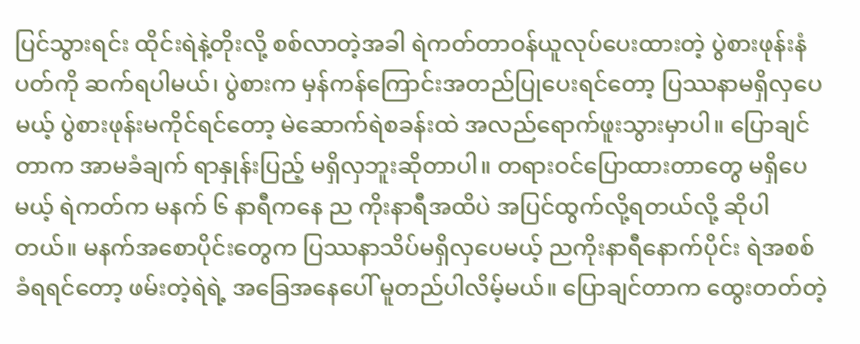ပြင်သွားရင်း ထိုင်းရဲနဲ့တိုးလို့ စစ်လာတဲ့အခါ ရဲကတ်တာဝန်ယူလုပ်ပေးထားတဲ့ ပွဲစားဖုန်းနံပတ်ကို ဆက်ရပါမယ်၊ ပွဲစားက မှန်ကန်ကြောင်းအတည်ပြုပေးရင်တော့ ပြဿနာမရှိလှပေမယ့် ပွဲစားဖုန်းမကိုင်ရင်တော့ မဲဆောက်ရဲစခန်းထဲ အလည်ရောက်ဖူးသွားမှာပါ။ ပြောချင်တာက အာမခံချက် ရာနှုန်းပြည့် မရှိလှဘူးဆိုတာပါ။ တရားဝင်ပြောထားတာတွေ မရှိပေမယ့် ရဲကတ်က မနက် ၆ နာရီကနေ ည ကိုးနာရီအထိပဲ အပြင်ထွက်လို့ရတယ်လို့ ဆိုပါတယ်။ မနက်အစောပိုင်းတွေက ပြဿနာသိပ်မရှိလှပေမယ့် ညကိုးနာရီနောက်ပိုင်း ရဲအစစ်ခံရရင်တော့ ဖမ်းတဲ့ရဲရဲ့ အခြေအနေပေါ် မူတည်ပါလိမ့်မယ်။ ပြောချင်တာက ထွေးတတ်တဲ့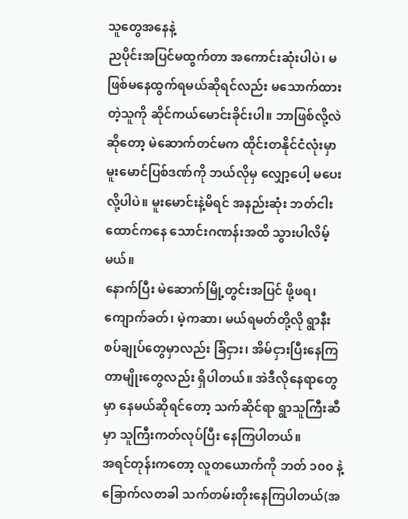သူတွေအနေနဲ့
ညပိုင်းအပြင်မထွက်တာ အကောင်းဆုံးပါပဲ၊ မဖြစ်မနေထွက်ရမယ်ဆိုရင်လည်း မသောက်ထားတဲ့သူကို ဆိုင်ကယ်မောင်းခိုင်းပါ။ ဘာဖြစ်လို့လဲဆိုတော့ မဲဆောက်တင်မက ထိုင်းတနိုင်ငံလုံးမှာ မူးမောင်ပြစ်ဒဏ်ကို ဘယ်လိုမှ လျှော့ပေါ့ မပေးလို့ပါပဲ။ မူးမောင်းနဲ့မိရင် အနည်းဆုံး ဘတ်ငါးထောင်ကနေ သောင်းဂဏန်းအထိ သွားပါလိမ့်မယ်။
နောက်ပြီး မဲဆောက်မြို့တွင်းအပြင် ဖို့ဖရ၊ ကျောက်ခတ်၊ မဲ့ကဆာ၊ မယ်ရမတ်တို့လို ရွာနီးစပ်ချုပ်တွေမှာလည်း ခြံငှား၊ အိမ်ငှားပြီးနေကြတာမျိုးတွေလည်း ရှိပါတယ်။ အဲဒီလိုနေရာတွေမှာ နေမယ်ဆိုရင်တော့ သက်ဆိုင်ရာ ရွာသူကြီးဆီမှာ သူကြီးကတ်လုပ်ပြီး နေကြပါတယ်။
အရင်တုန်းကတော့ လူတယောက်ကို ဘတ် ၁၀၀ နဲ့ ခြောက်လတခါ သက်တမ်းတိုးနေကြပါတယ်(အ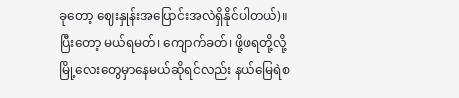ခုတော့ ဈေးနှုန်းအပြောင်းအလဲရှိနိုင်ပါတယ်)။ ပြီးတော့ မယ်ရမတ်၊ ကျောက်ခတ်၊ ဖို့ဖရတို့လို့မြို့လေးတွေမှာနေမယ်ဆိုရင်လည်း နယ်မြေရဲစ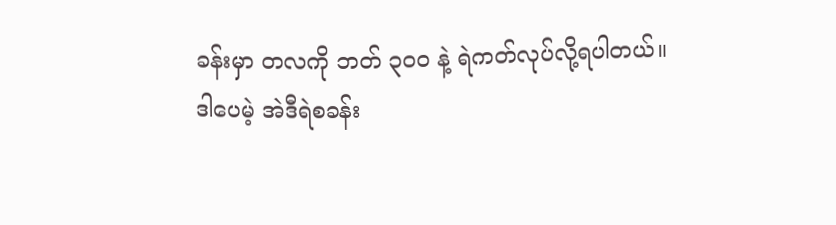ခန်းမှာ တလကို ဘတ် ၃၀၀ နဲ့ ရဲကတ်လုပ်လို့ရပါတယ်။
ဒါပေမဲ့ အဲဒီရဲစခန်း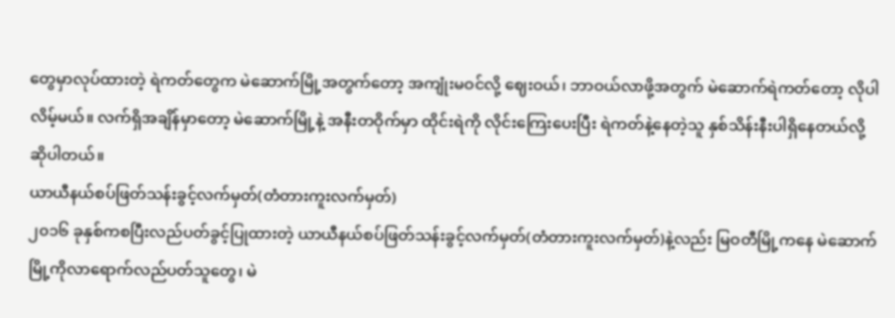တွေမှာလုပ်ထားတဲ့ ရဲကတ်တွေက မဲဆောက်မြို့အတွက်တော့ အကျုံးမဝင်လို့ ဈေးဝယ်၊ ဘာဝယ်လာဖို့အတွက် မဲဆောက်ရဲကတ်တော့ လိုပါလိမ့်မယ်။ လက်ရှိအချိန်မှာတော့ မဲဆောက်မြို့နဲ့ အနီးတဝိုက်မှာ ထိုင်းရဲကို လိုင်းကြေးပေးပြီး ရဲကတ်နဲ့နေတဲ့သူ နှစ်သိန်းနီးပါရှိနေတယ်လို့ ဆိုပါတယ်။
ယာယီနယ်စပ်ဖြတ်သန်းခွင့်လက်မှတ်(တံတားကူးလက်မှတ်)
၂၀၁၆ ခုနှစ်ကစပြီးလည်ပတ်ခွင့်ပြုထားတဲ့ ယာယီနယ်စပ်ဖြတ်သန်းခွင့်လက်မှတ်(တံတားကူးလက်မှတ်)နဲ့လည်း မြဝတီမြို့ကနေ မဲဆောက်မြို့ကိုလာရောက်လည်ပတ်သူတွေ၊ မဲ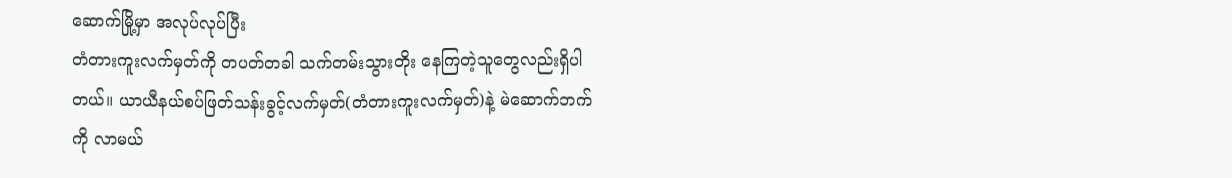ဆောက်မြို့မှာ အလုပ်လုပ်ပြီး
တံတားကူးလက်မှတ်ကို တပတ်တခါ သက်တမ်းသွားတိုး နေကြတဲ့သူတွေလည်းရှိပါတယ်။ ယာယီနယ်စပ်ဖြတ်သန်းခွင့်လက်မှတ်(တံတားကူးလက်မှတ်)နဲ့ မဲဆောက်ဘက်ကို လာမယ်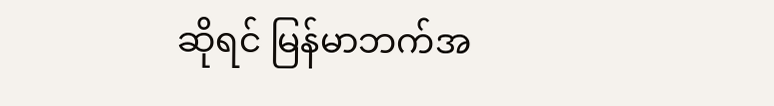ဆိုရင် မြန်မာဘက်အ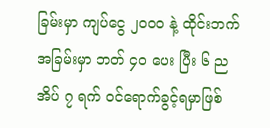ခြမ်းမှာ ကျပ်ငွေ ၂၀၀၀ နဲ့ ထိုင်းဘက်အခြမ်းမှာ ဘတ် ၄၀ ပေး ပြီး ၆ ညအိပ် ၇ ရက် ဝင်ရောက်ခွင့်ရမှာဖြစ်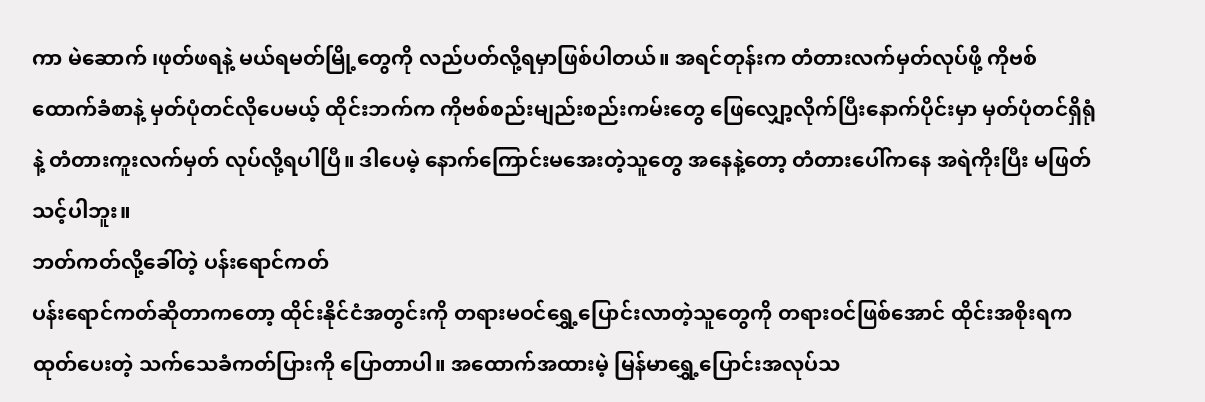ကာ မဲဆောက် ၊ဖုတ်ဖရနဲ့ မယ်ရမတ်မြို့တွေကို လည်ပတ်လို့ရမှာဖြစ်ပါတယ်။ အရင်တုန်းက တံတားလက်မှတ်လုပ်ဖို့ ကိုဗစ်ထောက်ခံစာနဲ့ မှတ်ပုံတင်လိုပေမယ့် ထိုင်းဘက်က ကိုဗစ်စည်းမျည်းစည်းကမ်းတွေ ဖြေလျှော့လိုက်ပြီးနောက်ပိုင်းမှာ မှတ်ပုံတင်ရှိရုံနဲ့ တံတားကူးလက်မှတ် လုပ်လို့ရပါပြီ။ ဒါပေမဲ့ နောက်ကြောင်းမအေးတဲ့သူတွေ အနေနဲ့တော့ တံတားပေါ်ကနေ အရဲကိုးပြီး မဖြတ်သင့်ပါဘူး။
ဘတ်ကတ်လို့ခေါ်တဲ့ ပန်းရောင်ကတ်
ပန်းရောင်ကတ်ဆိုတာကတော့ ထိုင်းနိုင်ငံအတွင်းကို တရားမဝင်ရွှေ့ပြောင်းလာတဲ့သူတွေကို တရားဝင်ဖြစ်အောင် ထိုင်းအစိုးရကထုတ်ပေးတဲ့ သက်သေခံကတ်ပြားကို ပြောတာပါ။ အထောက်အထားမဲ့ မြန်မာရွှေ့ပြောင်းအလုပ်သ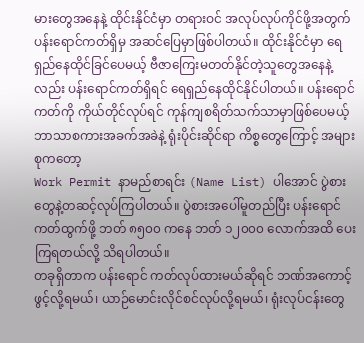မားတွေအနေနဲ့ ထိုင်းနိုင်ငံမှာ တရားဝင် အလုပ်လုပ်ကိုင်ဖို့အတွက် ပန်းရောင်ကတ်ရှိမှ အဆင်ပြေမှာဖြစ်ပါတယ်။ ထိုင်းနိုင်ငံမှာ ရေရှည်နေထိုင်ခြင်ပေမယ့် ဗီဇာကြေးမတတ်နိုင်တဲ့သူတွေအနေနဲ့လည်း ပန်းရောင်ကတ်ရှိရင် ရေရှည်နေထိုင်နိုင်ပါတယ်။ ပန်းရောင်ကတ်ကို ကိုယ်တိုင်လုပ်ရင် ကုန်ကျစရိတ်သက်သာမှာဖြစ်ပေမယ့် ဘာသာစကားအခက်အခဲနဲ့ ရုံးပိုင်းဆိုင်ရာ ကိစ္စတွေကြောင့် အများစုကတော့
Work Permit နာမည်စာရင်း (Name List) ပါအောင် ပွဲစားတွေနဲ့တဆင့်လုပ်ကြပါတယ်။ ပွဲစားအပေါ်မူတည်ပြီး ပန်းရောင်ကတ်ထွက်ဖို့ ဘတ် ၈၅၀၀ ကနေ ဘတ် ၁၂၀၀၀ လောက်အထိ ပေးကြရတယ်လို့ သိရပါတယ်။
တခုရှိတာက ပန်းရောင် ကတ်လုပ်ထားမယ်ဆိုရင် ဘဏ်အကောင့်ဖွင့်လို့ရမယ်၊ ယာဉ်မောင်းလိုင်စင်လုပ်လို့ရမယ်၊ ရုံးလုပ်ငန်းတွေ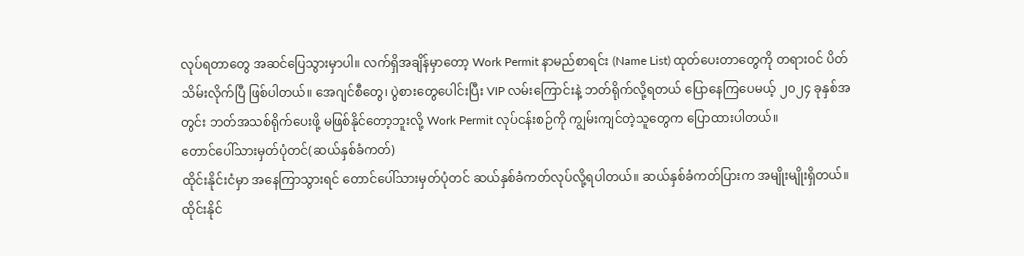လုပ်ရတာတွေ အဆင်ပြေသွားမှာပါ။ လက်ရှိအချိန်မှာတော့ Work Permit နာမည်စာရင်း (Name List) ထုတ်ပေးတာတွေကို တရားဝင် ပိတ်သိမ်းလိုက်ပြီ ဖြစ်ပါတယ်။ အေဂျင်စီတွေ၊ ပွဲစားတွေပေါင်းပြီး VIP လမ်းကြောင်းနဲ့ ဘတ်ရိုက်လို့ရတယ် ပြောနေကြပေမယ့် ၂၀၂၄ ခုနှစ်အတွင်း ဘတ်အသစ်ရိုက်ပေးဖို့ မဖြစ်နိုင်တော့ဘူးလို့ Work Permit လုပ်ငန်းစဉ်ကို ကျွမ်းကျင်တဲ့သူတွေက ပြောထားပါတယ်။
တောင်ပေါ်သားမှတ်ပုံတင်(ဆယ်နှစ်ခံကတ်)
ထိုင်းနိုင်းငံမှာ အနေကြာသွားရင် တောင်ပေါ်သားမှတ်ပုံတင် ဆယ်နှစ်ခံကတ်လုပ်လို့ရပါတယ်။ ဆယ်နှစ်ခံကတ်ပြားက အမျိုးမျိုးရှိတယ်။ ထိုင်းနိုင်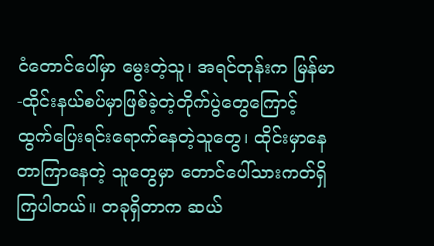ငံတောင်ပေါ်မှာ မွေးတဲ့သူ၊ အရင်တုန်းက မြန်မာ-ထိုင်းနယ်စပ်မှာဖြစ်ခဲ့တဲ့တိုက်ပွဲတွေကြောင့် ထွက်ပြေးရင်းရောက်နေတဲ့သူတွေ၊ ထိုင်းမှာနေတာကြာနေတဲ့ သူတွေမှာ တောင်ပေါ်သားကတ်ရှိကြပါတယ်။ တခုရှိတာက ဆယ်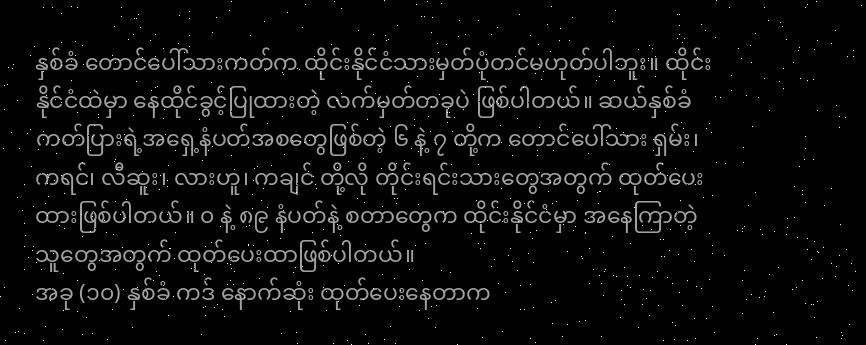နှစ်ခံ တောင်ပေါ်သားကတ်က ထိုင်းနိုင်ငံသားမှတ်ပုံတင်မဟုတ်ပါဘူး။ ထိုင်းနိုင်ငံထဲမှာ နေထိုင်ခွင့်ပြုထားတဲ့ လက်မှတ်တခုပဲ ဖြစ်ပါတယ်။ ဆယ်နှစ်ခံကတ်ပြားရဲ့အရှေ့နံပတ်အစတွေဖြစ်တဲ့ ၆ နဲ့ ၇ တို့က တောင်ပေါ်သား ရှမ်း၊ ကရင်၊ လီဆူး၊ လားဟူ၊ ကချင် တို့လို တိုင်းရင်းသားတွေအတွက် ထုတ်ပေးထားဖြစ်ပါတယ်။ ၀ နဲ့ ၈၉ နံပတ်နဲ့ စတာတွေက ထိုင်းနိုင်ငံမှာ အနေကြာတဲ့သူတွေအတွက် ထုတ်ပေးထာဖြစ်ပါတယ်။
အခု (၁၀) နှစ်ခံ ကဒ် နောက်ဆုံး ထုတ်ပေးနေတာက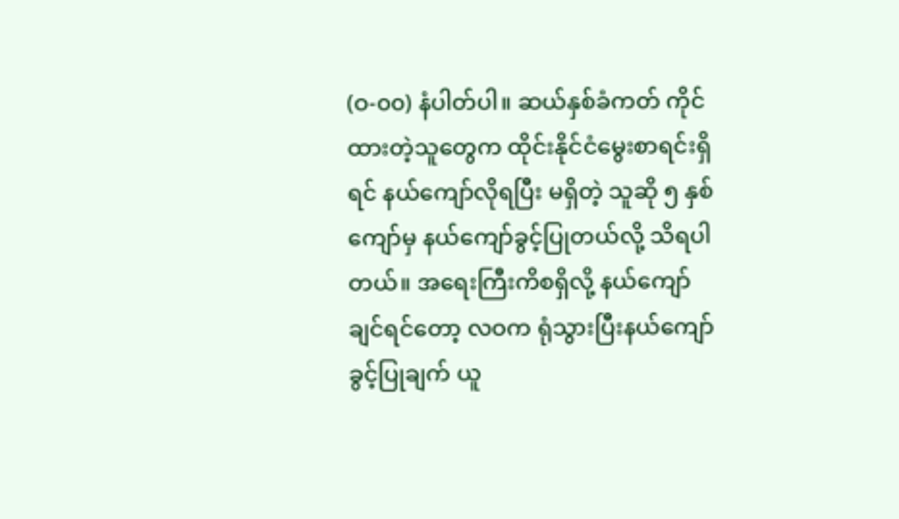(ဝ-၀၀) နံပါတ်ပါ။ ဆယ်နှစ်ခံကတ် ကိုင်ထားတဲ့သူတွေက ထိုင်းနိုင်ငံမွေးစာရင်းရှိရင် နယ်ကျော်လိုရပြီး မရှိတဲ့ သူဆို ၅ နှစ် ကျော်မှ နယ်ကျော်ခွင့်ပြုတယ်လို့ သိရပါတယ်။ အရေးကြီးကိစရှိလို့ နယ်ကျော်ချင်ရင်တော့ လဝက ရုံသွားပြီးနယ်ကျော် ခွင့်ပြုချက် ယူ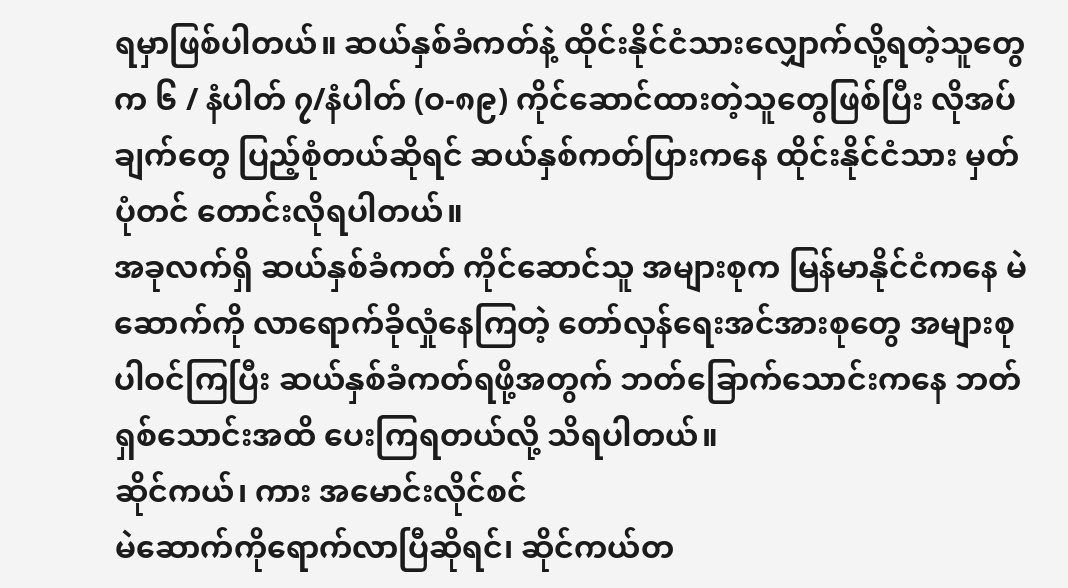ရမှာဖြစ်ပါတယ်။ ဆယ်နှစ်ခံကတ်နဲ့ ထိုင်းနိုင်ငံသားလျှောက်လို့ရတဲ့သူတွေက ၆ / နံပါတ် ၇/နံပါတ် (ဝ-၈၉) ကိုင်ဆောင်ထားတဲ့သူတွေဖြစ်ပြီး လိုအပ်ချက်တွေ ပြည့်စုံတယ်ဆိုရင် ဆယ်နှစ်ကတ်ပြားကနေ ထိုင်းနိုင်ငံသား မှတ်ပုံတင် တောင်းလိုရပါတယ်။
အခုလက်ရှိ ဆယ်နှစ်ခံကတ် ကိုင်ဆောင်သူ အများစုက မြန်မာနိုင်ငံကနေ မဲဆောက်ကို လာရောက်ခိုလှုံနေကြတဲ့ တော်လှန်ရေးအင်အားစုတွေ အများစု ပါဝင်ကြပြီး ဆယ်နှစ်ခံကတ်ရဖို့အတွက် ဘတ်ခြောက်သောင်းကနေ ဘတ် ရှစ်သောင်းအထိ ပေးကြရတယ်လို့ သိရပါတယ်။
ဆိုင်ကယ်၊ ကား အမောင်းလိုင်စင်
မဲဆောက်ကိုရောက်လာပြီဆိုရင်၊ ဆိုင်ကယ်တ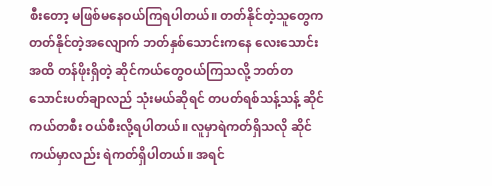စီးတော့ မဖြစ်မနေဝယ်ကြရပါတယ်။ တတ်နိုင်တဲ့သူတွေက တတ်နိုင်တဲ့အလျောက် ဘတ်နှစ်သောင်းကနေ လေးသောင်းအထိ တန်ဖိုးရှိတဲ့ ဆိုင်ကယ်တွေဝယ်ကြသလို့ ဘတ်တသောင်းပတ်ချာလည် သုံးမယ်ဆိုရင် တပတ်ရစ်သန့်သန့် ဆိုင်ကယ်တစီး ဝယ်စီးလို့ရပါတယ်။ လူမှာရဲကတ်ရှိသလို ဆိုင်ကယ်မှာလည်း ရဲကတ်ရှိပါတယ်။ အရင်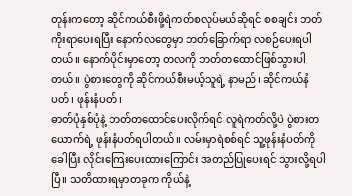တုန်းကတော့ ဆိုင်ကယ်စီးဖို့ရဲကတ်စလုပ်မယ်ဆိုရင် စစချင်း ဘတ်ကိုးရာပေးရပြီး နောက်လတွေမှာ ဘတ်ခြောက်ရာ လစဉ်ပေးရပါတယ်။ နောက်ပိုင်းမှာတော့ တလကို ဘတ်တထောင်ဖြစ်သွားပါတယ်။ ပွဲစားတွေကို ဆိုင်ကယ်စီးမယ့်သူရဲ့ နာမည်၊ ဆိုင်ကယ်နံပတ်၊ ဖုန်းနံပတ်၊
ဓာတ်ပုံနှစ်ပုံနဲ့ ဘတ်တထောင်ပေးလိုက်ရင် လူရဲကတ်လို့ပဲ ပွဲစားတယောက်ရဲ့ ဖုန်းနံပတ်ရပါတယ်။ လမ်းမှာရဲစစ်ရင် သူ့ဖုန်းနံပတ်ကိုခေါပြီး လိုင်းကြေးပေးထားကြောင်း အတည်ပြုပေးရင် သွားလို့ရပါပြီ။ သတိထားရမှာတခုက ကိုယ်နဲ့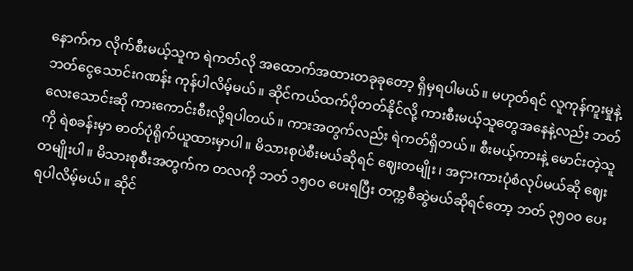နောက်က လိုက်စီးမယ့်သူက ရဲကတ်လို အထောက်အထားတခုခုတော့ ရှိမှရပါမယ်။ မဟုတ်ရင် လူကုန်ကူးမှုနဲ့ ဘတ်ငွေသောင်းဂဏန်း ကုန်ပါလိမ့်မယ်။ ဆိုင်ကယ်ထက်ပိုတတ်နိုင်လို့ ကားစီးမယ့်သူတွေအနေနဲ့လည်း ဘတ်လေးသောင်းဆို ကားကောင်းစီးလို့ရပါတယ်။ ကားအတွက်လည်း ရဲကတ်ရှိတယ်။ စီးမယ့်ကားနဲ့ မောင်းတဲ့သူကို ရဲစခန်းမှာ ဓာတ်ပုံရိုက်ယူထားမှာပါ။ မိသားစုပဲစီးမယ်ဆိုရင် ဈေးတမျိုး၊ အငှားကားပုံစံလုပ်မယ်ဆို ဈေးတမျိုးပါ။ မိသားစုစီးအတွက်က တလကို ဘတ် ၁၅၀၀ ပေးရပြီး တက္ကစီဆွဲမယ်ဆိုရင်တော့ ဘတ် ၃၅၀၀ ပေးရပါလိမ့်မယ်။ ဆိုင်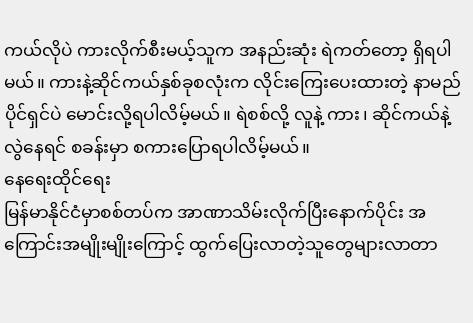ကယ်လိုပဲ ကားလိုက်စီးမယ့်သူက အနည်းဆုံး ရဲကတ်တော့ ရှိရပါမယ်။ ကားနဲ့ဆိုင်ကယ်နှစ်ခုစလုံးက လိုင်းကြေးပေးထားတဲ့ နာမည်ပိုင်ရှင်ပဲ မောင်းလို့ရပါလိမ့်မယ်။ ရဲစစ်လို့ လူနဲ့ ကား၊ ဆိုင်ကယ်နဲ့ လွဲနေရင် စခန်းမှာ စကားပြောရပါလိမ့်မယ်။
နေရေးထိုင်ရေး
မြန်မာနိုင်ငံမှာစစ်တပ်က အာဏာသိမ်းလိုက်ပြီးနောက်ပိုင်း အကြောင်းအမျိုးမျိုးကြောင့် ထွက်ပြေးလာတဲ့သူတွေများလာတာ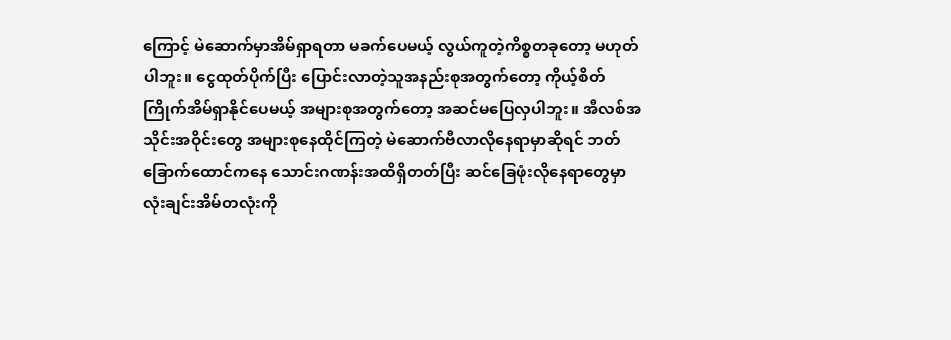ကြောင့် မဲဆောက်မှာအိမ်ရှာရတာ မခက်ပေမယ့် လွယ်ကူတဲ့ကိစ္စတခုတော့ မဟုတ်ပါဘူး။ ငွေထုတ်ပိုက်ပြီး ပြောင်းလာတဲ့သူအနည်းစုအတွက်တော့ ကိုယ့်စိတ်ကြိုက်အိမ်ရှာနိုင်ပေမယ့် အများစုအတွက်တော့ အဆင်မပြေလှပါဘူး။ အီလစ်အသိုင်းအဝိုင်းတွေ အများစုနေထိုင်ကြတဲ့ မဲဆောက်ဗီလာလိုနေရာမှာဆိုရင် ဘတ်ခြောက်ထောင်ကနေ သောင်းဂဏန်းအထိရှိတတ်ပြီး ဆင်ခြေဖုံးလိုနေရာတွေမှာ လုံးချင်းအိမ်တလုံးကို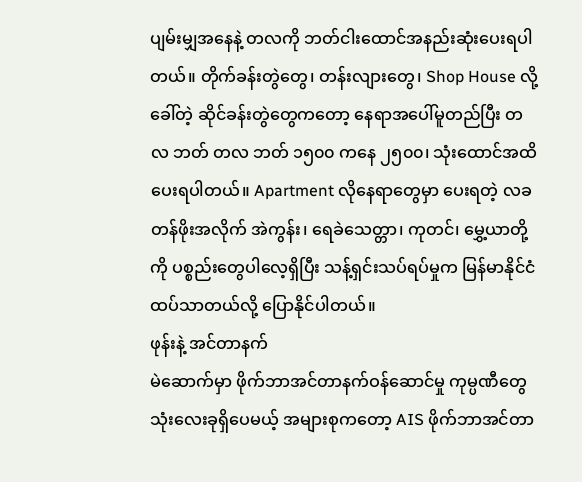ပျမ်းမျှအနေနဲ့ တလကို ဘတ်ငါးထောင်အနည်းဆုံးပေးရပါတယ်။ တိုက်ခန်းတွဲတွေ၊ တန်းလျားတွေ၊ Shop House လို့ ခေါ်တဲ့ ဆိုင်ခန်းတွဲတွေကတော့ နေရာအပေါ်မူတည်ပြီး တလ ဘတ် တလ ဘတ် ၁၅၀၀ ကနေ ၂၅၀၀၊ သုံးထောင်အထိ ပေးရပါတယ်။ Apartment လိုနေရာတွေမှာ ပေးရတဲ့ လခတန်ဖိုးအလိုက် အဲကွန်း၊ ရေခဲသေတ္တာ၊ ကုတင်၊ မွှေ့ယာတို့ကို ပစ္စည်းတွေပါလေ့ရှိပြီး သန့်ရှင်းသပ်ရပ်မှုက မြန်မာနိုင်ငံထပ်သာတယ်လို့ ပြောနိုင်ပါတယ်။
ဖုန်းနဲ့ အင်တာနက်
မဲဆောက်မှာ ဖိုက်ဘာအင်တာနက်ဝန်ဆောင်မှု ကုမ္ပဏီတွေ သုံးလေးခုရှိပေမယ့် အများစုကတော့ AIS ဖိုက်ဘာအင်တာ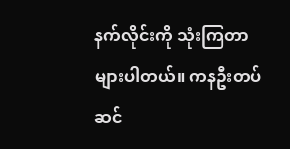နက်လိုင်းကို သုံးကြတာများပါတယ်။ ကနဦးတပ်ဆင်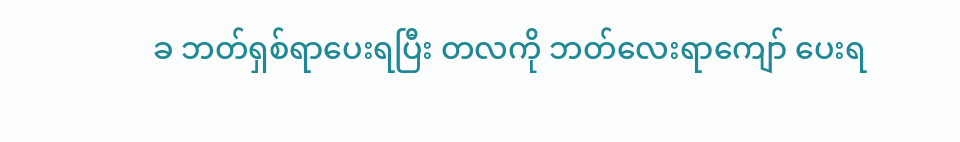ခ ဘတ်ရှစ်ရာပေးရပြီး တလကို ဘတ်လေးရာကျော် ပေးရ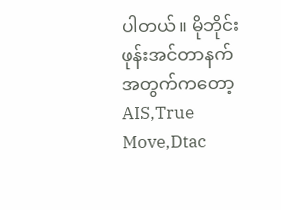ပါတယ်။ မိုဘိုင်းဖုန်းအင်တာနက်အတွက်ကတော့ AIS,True Move,Dtac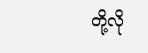တို့လို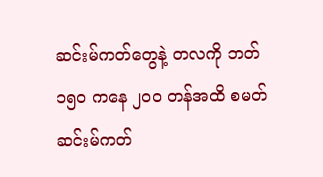ဆင်းမ်ကတ်တွေနဲ့ တလကို ဘတ် ၁၅၀ ကနေ ၂၀၀ တန်အထိ စမတ်ဆင်းမ်ကတ်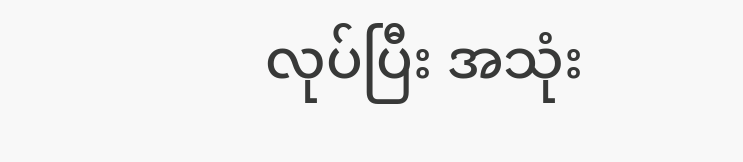လုပ်ပြီး အသုံး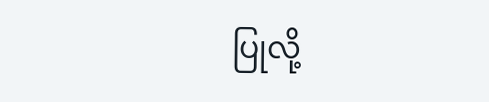ပြုလို့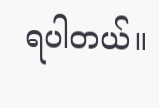ရပါတယ်။